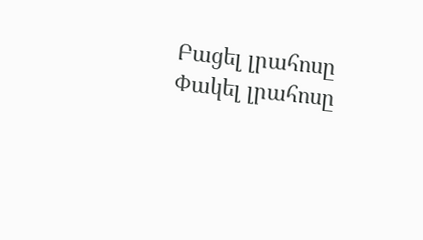Բացել լրահոսը Փակել լրահոսը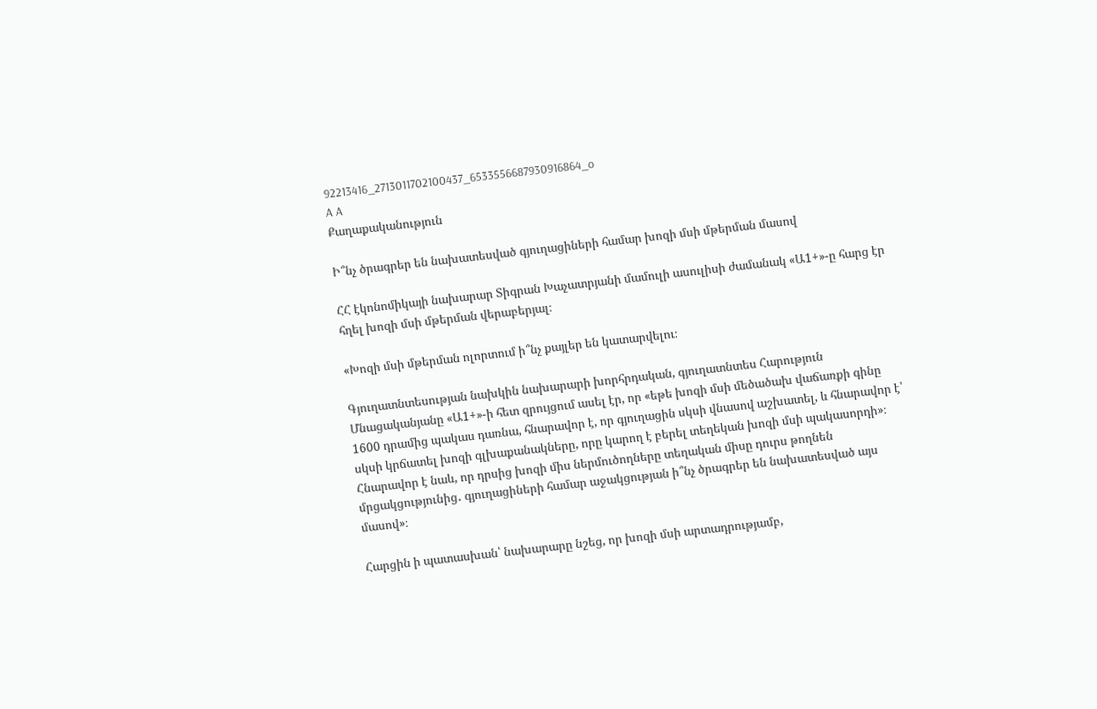92213416_2713011702100437_6533556687930916864_o
A A
Քաղաքականություն

Ի՞նչ ծրագրեր են նախատեսված գյուղացիների համար խոզի մսի մթերման մասով

ՀՀ էկոնոմիկայի նախարար Տիգրան Խաչատրյանի մամուլի ասուլիսի ժամանակ «Ա1+»-ը հարց էր հղել խոզի մսի մթերման վերաբերյալ։

«Խոզի մսի մթերման ոլորտում ի՞նչ քայլեր են կատարվելու։

Գյուղատնտեսության նախկին նախարարի խորհրդական, գյուղատնտես Հարություն Մնացականյանը «Ա1+»-ի հետ զրույցում ասել էր, որ «եթե խոզի մսի մեծածախ վաճառքի գինը 1600 դրամից պակաս դառնա, հնարավոր է, որ գյուղացին սկսի վնասով աշխատել, և հնարավոր է՝ սկսի կրճատել խոզի գլխաքանակները, որը կարող է բերել տեղեկան խոզի մսի պակասորդի»։ Հնարավոր է նաև, որ դրսից խոզի միս ներմուծողները տեղական միսը դուրս թողնեն մրցակցությունից․ գյուղացիների համար աջակցության ի՞նչ ծրագրեր են նախատեսված այս մասով»։

Հարցին ի պատասխան՝ նախարարը նշեց, որ խոզի մսի արտադրությամբ,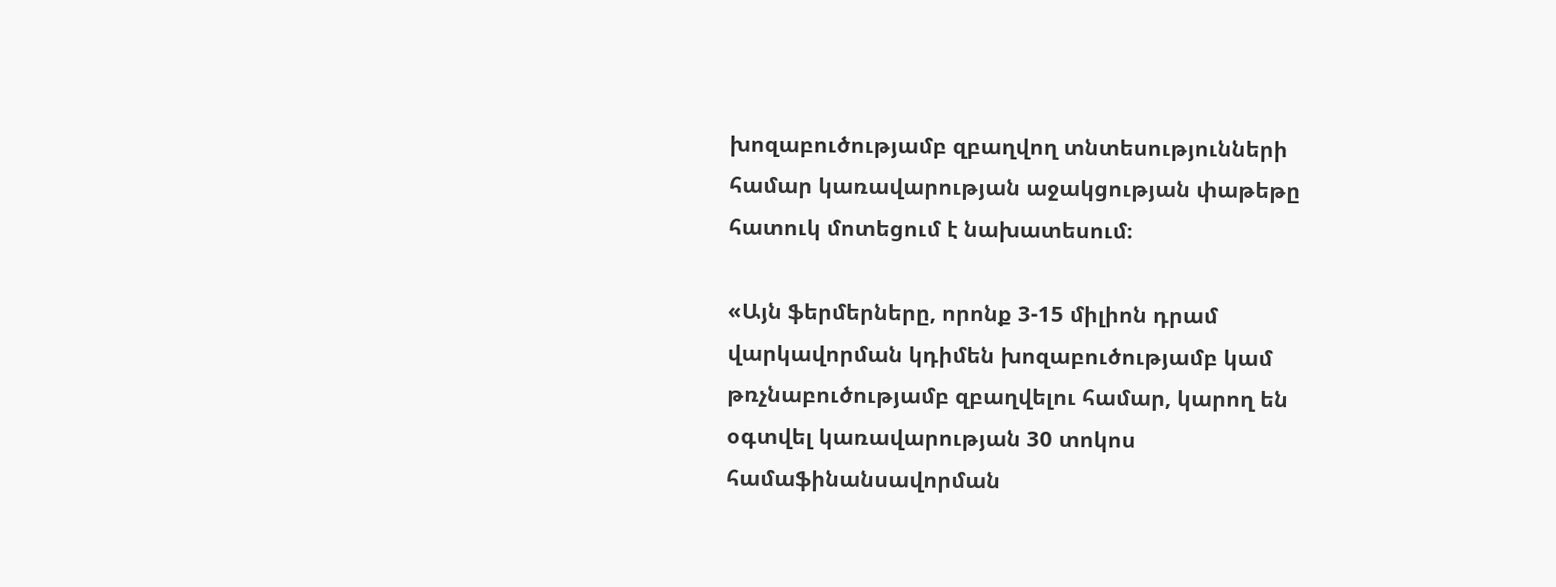խոզաբուծությամբ զբաղվող տնտեսությունների համար կառավարության աջակցության փաթեթը հատուկ մոտեցում է նախատեսում։

«Այն ֆերմերները, որոնք 3-15 միլիոն դրամ վարկավորման կդիմեն խոզաբուծությամբ կամ թռչնաբուծությամբ զբաղվելու համար, կարող են օգտվել կառավարության 30 տոկոս համաֆինանսավորման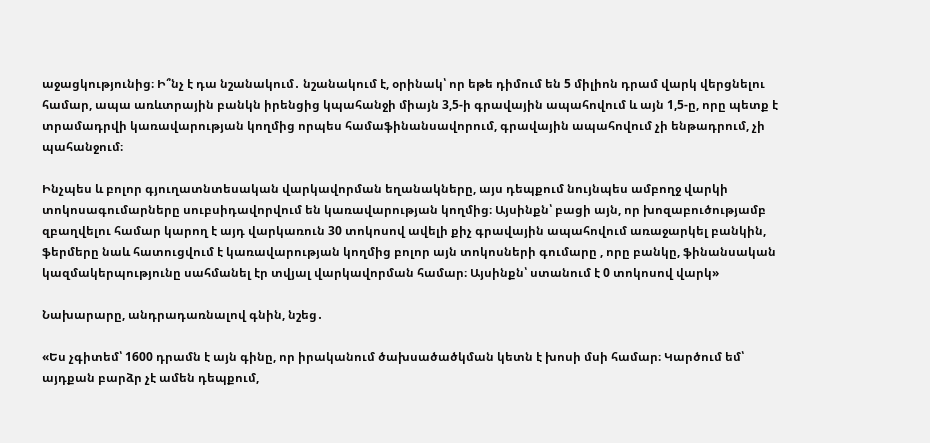աջացկությունից։ Ի՞նչ է դա նշանակում․ նշանակում է, օրինակ՝ որ եթե դիմում են 5 միլիոն դրամ վարկ վերցնելու համար, ապա առևտրային բանկն իրենցից կպահանջի միայն 3,5-ի գրավային ապահովում և այն 1,5-ը, որը պետք է տրամադրվի կառավարության կողմից որպես համաֆինանսավորում, գրավային ապահովում չի ենթադրում, չի պահանջում։

Ինչպես և բոլոր գյուղատնտեսական վարկավորման եղանակները, այս դեպքում նույնպես ամբողջ վարկի տոկոսագումարները սուբսիդավորվում են կառավարության կողմից։ Այսինքն՝ բացի այն, որ խոզաբուծությամբ զբաղվելու համար կարող է այդ վարկառուն 30 տոկոսով ավելի քիչ գրավային ապահովում առաջարկել բանկին, ֆերմերը նաև հատուցվում է կառավարության կողմից բոլոր այն տոկոսների գումարը , որը բանկը, ֆինանսական կազմակերպությունը սահմանել էր տվյալ վարկավորման համար։ Այսինքն՝ ստանում է 0 տոկոսով վարկ»

Նախարարը, անդրադառնալով գնին, նշեց․

«Ես չգիտեմ՝ 1600 դրամն է այն գինը, որ իրականում ծախսածածկման կետն է խոսի մսի համար։ Կարծում եմ՝ այդքան բարձր չէ ամեն դեպքում,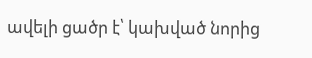ավելի ցածր է՝ կախված նորից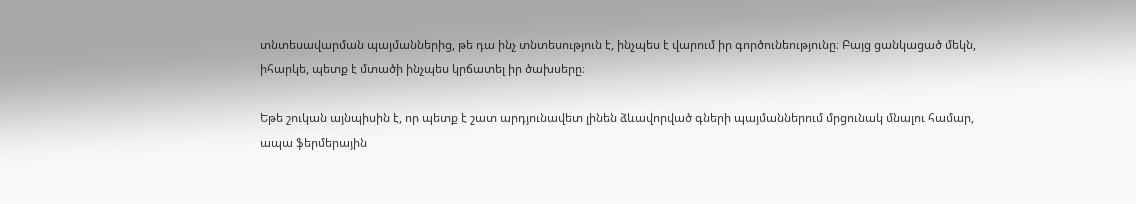տնտեսավարման պայմաններից, թե դա ինչ տնտեսություն է, ինչպես է վարում իր գործունեությունը։ Բայց ցանկացած մեկն, իհարկե, պետք է մտածի ինչպես կրճատել իր ծախսերը։

Եթե շուկան այնպիսին է, որ պետք է շատ արդյունավետ լինեն ձևավորված գների պայմաններում մրցունակ մնալու համար, ապա ֆերմերային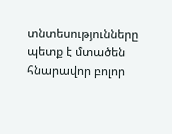տնտեսությունները պետք է մտածեն հնարավոր բոլոր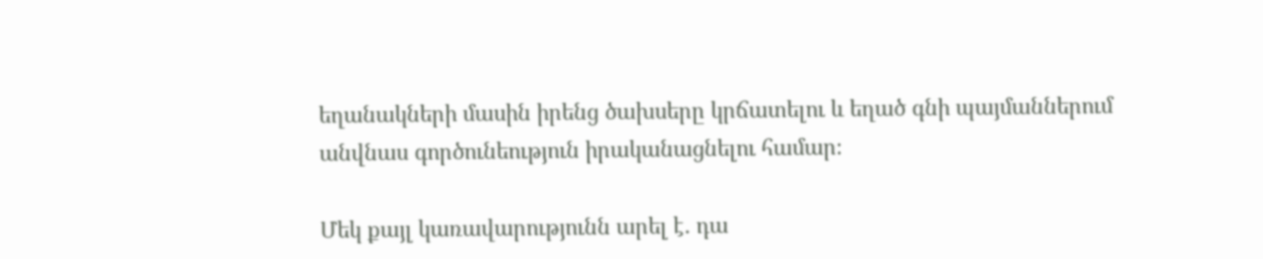եղանակների մասին իրենց ծախսերը կրճատելու և եղած գնի պայմաններում անվնաս գործունեություն իրականացնելու համար։

Մեկ քայլ կառավարությունն արել է․ դա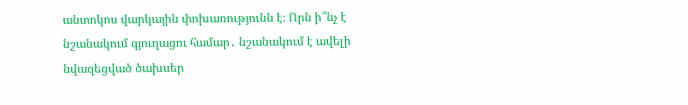անտոկոս վարկային փոխառությունն է։ Որն ի՞նչ է նշանակում գյուղացու համար․ նշանակում է ավելի նվազեցված ծախսեր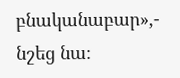բնականաբար»,- նշեց նա։